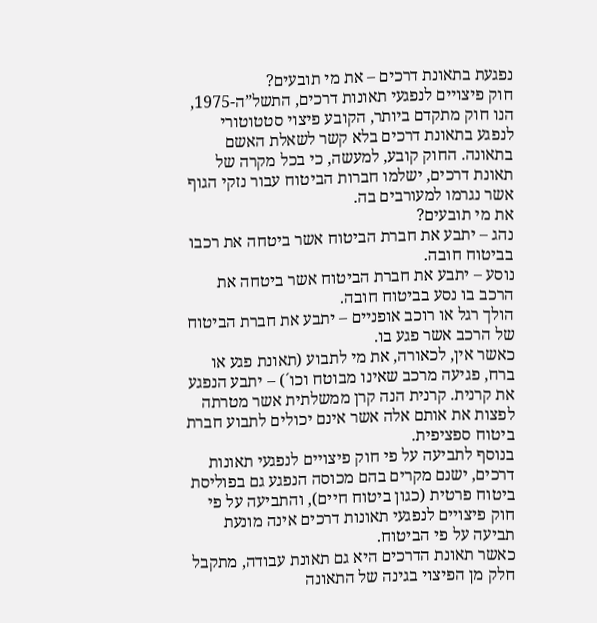נפגעת בתאונת דרכים – את מי תובעים?
חוק פיצויים לנפגעי תאונות דרכים, התשל”ה-1975, הנו חוק מתקדם ביותר, הקובע פיצוי סטטוטורי לנפגע בתאונת דרכים בלא קשר לשאלת האשם בתאונה. החוק קובע, למעשה, כי בכל מקרה של תאונת דרכים, ישלמו חברות הביטוח עבור נזקי הגוף אשר נגרמו למעורבים בה.
את מי תובעים?
נהג – יתבע את חברת הביטוח אשר ביטחה את רכבו בביטוח חובה.
נוסע – יתבע את חברת הביטוח אשר ביטחה את הרכב בו נסע בביטוח חובה.
הולך רגל או רוכב אופניים – יתבע את חברת הביטוח של הרכב אשר פגע בו.
כאשר אין, לכאורה, את מי לתבוע (תאונת פגע או ברח, פגיעה מרכב שאינו מבוטח וכו´) – יתבע הנפגע את קרנית. קרנית הנה קרן ממשלתית אשר מטרתה לפצות את אותם אלה אשר אינם יכולים לתבוע חברת ביטוח ספציפית.
בנוסף לתביעה על פי חוק פיצויים לנפגעי תאונות דרכים, ישנם מקרים בהם מכוסה הנפגע גם בפוליסת ביטוח פרטית (כגון ביטוח חיים), והתביעה על פי חוק פיצויים לנפגעי תאונות דרכים אינה מונעת תביעה על פי הביטוח.
כאשר תאונת הדרכים היא גם תאונת עבודה, מתקבל חלק מן הפיצוי בגינה של התאונה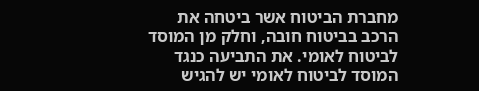מחברת הביטוח אשר ביטחה את הרכב בביטוח חובה, וחלק מן המוסד לביטוח לאומי. את התביעה כנגד המוסד לביטוח לאומי יש להגיש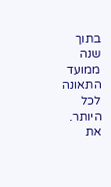בתוך שנה ממועד התאונה לכל היותר.
את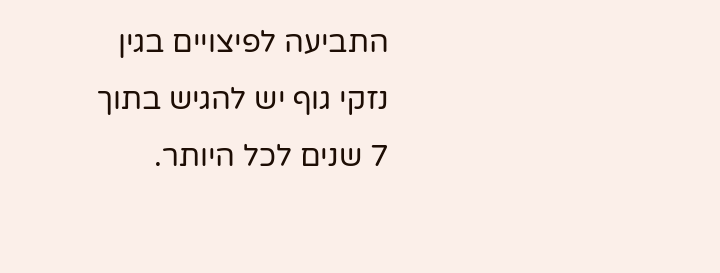התביעה לפיצויים בגין נזקי גוף יש להגיש בתוך 7 שנים לכל היותר.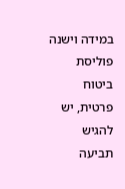במידה וישנה פוליסת ביטוח פרטית, יש להגיש תביעה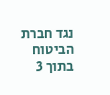נגד חברת הביטוח בתוך 3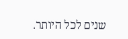שנים לכל היותר.